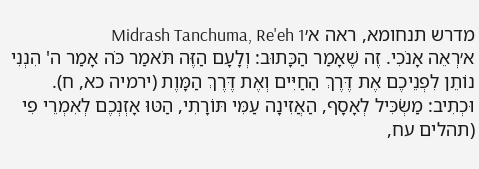מדרש תנחומא, ראה א׳Midrash Tanchuma, Re'eh 1
א׳רְאֵה אָנֹכִי. זֶה שֶׁאָמַר הַכָּתוּב: וְלָעָם הַזֶּה תֹּאמַר כֹּה אָמַר ה' הִנְנִי נוֹתֵן לִפְנֵיכֶם אֶת דֶּרֶךְ הַחַיִּים וְאֶת דֶּרֶךְ הַמָּוֶת (ירמיה כא, ח). וּכְתִיב: מַשְׂכִּיל לְאָסָף, הַאֲזִינָה עַמִּי תּוֹרָתִי, הַטּוּ אָזְנְכֶם לְאִמְרֵי פִי (תהלים עח,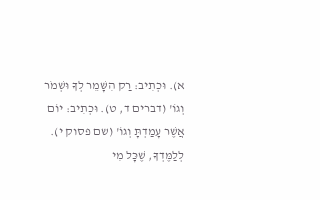א). וּכְתִיב: רַק הִשָּׁמֵר לְךָ וּשְׁמֹר וְגוֹ' (דברים ד, ט). וּכְתִיב: יוֹם אֲשֶׁר עָמַדְתָּ וְגוֹ' (שם פסוק י). לְלַמֶּדְךָ, שֶׁכָּל מִי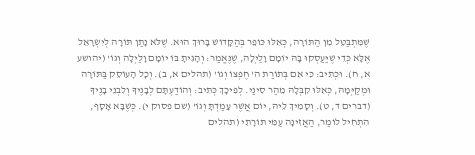שֶׁמִּתְבַּטֵּל מִן הַתּוֹרָה, כְּאִלּוּ כּוֹפֵר בְּהַקָּדוֹשׁ בָּרוּךְ הוּא. שֶׁלֹּא נָתַן תּוֹרָה לְיִשְׂרָאֵל אֶלָּא כְּדֵי שֶׁיַּעַסְקוּ בָּהּ יוֹמָם וָלַיְלָה, שֶׁנֶּאֱמַר: וְהָגִיתָ בּוֹ יוֹמָם וָלַיְלָה וְגוֹ' (יהושע א, ח). וּכְתִיב: כִּי אִם בְּתוֹרַת ה' חֶפְצוֹ וְגוֹ' (תהלים א, ב). וְכָל הָעוֹסֵק בַּתּוֹרָה וּמְקַיְּמָהּ, כְּאִלּוּ קִבְּלָהּ מֵהַר סִינַי. לְפִיכָךְ כְּתִיב: וְהוֹדַעְתָּם לְבָנֶיךָ וְלִבְנֵי בָנֶיךָ (דברים ד, ט). וְסָמִיךְ לֵיהּ, יוֹם אֲשֶׁר עָמַדְתָּ וְגוֹ' (שם פסוק י). כְּשֶׁבָּא אָסָף, הִתְחִיל לוֹמַר, הַאֲזִינָה עַמִּי תּוֹרָתִי (תהלים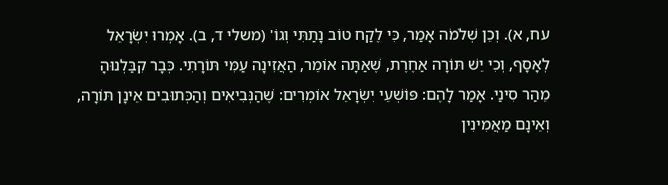עח, א). וְכֵן שְׁלֹמֹה אָמַר, כִּי לֶקַח טוֹב נָתַתִּי וְגוֹ' (משלי ד, ב). אָמְרוּ יִשְׂרָאֵל לְאָסָף, וְכִי יֵשׁ תּוֹרָה אַחֶרֶת, שֶׁאַתָּה אוֹמֵר, הַאֲזִינָה עַמִּי תּוֹרָתִי. כְּבָר קִבַּלְנוּהָ מֵהַר סִינַי. אָמַר לָהֶם: פּוֹשְׁעֵי יִשְׂרָאֵל אוֹמְרִים: שֶׁהַנְּבִיאִים וְהַכְּתוּבִים אֵינָן תּוֹרָה, וְאֵינָם מַאֲמִינִין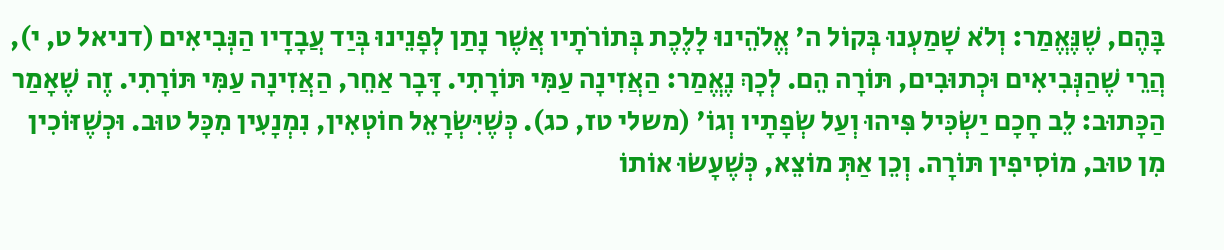בָּהֶם, שֶׁנֶּאֱמַר: וְלֹא שָׁמַעְנוּ בְּקוֹל ה' אֱלֹהֵינוּ לָלֶכֶת בְּתוֹרֹתָיו אֲשֶׁר נָתַן לְפָנֵינוּ בְּיַד עֲבָדָיו הַנְּבִיאִים (דניאל ט, י), הֲרֵי שֶׁהַנְּבִיאִים וּכְתוּבִים, תּוֹרָה הֵם. לְכָךְ נֶאֱמַר: הַאֲזִינָה עַמִּי תּוֹרָתִי. דָּבָר אַחֵר, הַאֲזִינָה עַמִּי תּוֹרָתִי. זֶה שֶׁאָמַר הַכָּתוּב: לֵב חָכָם יַשְׂכִּיל פִּיהוּ וְעַל שְׂפָתָיו וְגוֹ' (משלי טז, כג). כְּשֶׁיִּשְׂרָאֵל חוֹטְאִין, נִמְנָעִין מִכָּל טוּב. וּכְשֶׁזּוֹכִין מִן טוּב, מוֹסִיפִין תּוֹרָה. וְכֵן אַתְּ מוֹצֵא, כְּשֶׁעָשׂוּ אוֹתוֹ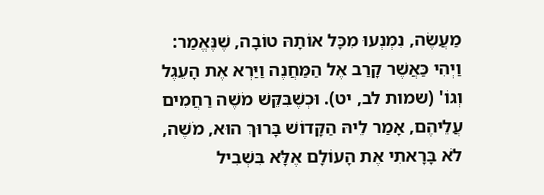מַעֲשֶׂה, נִמְנְעוּ מִכָּל אוֹתָהּ טוֹבָה, שֶׁנֶּאֱמַר: וַיְהִי כַּאֲשֶׁר קָרַב אֶל הַמַּחֲנֶה וַיַּרְא אֶת הָעֵגֶל וְגוֹ' (שמות לב, יט). וּכְשֶׁבִּקֵּשׁ מֹשֶׁה רַחֲמִים עֲלֵיהֶם, אָמַר לֵיהּ הַקָּדוֹשׁ בָּרוּךְ הוּא, מֹשֶׁה, לֹא בָּרָאתִי אֶת הָעוֹלָם אֶלָּא בִּשְׁבִיל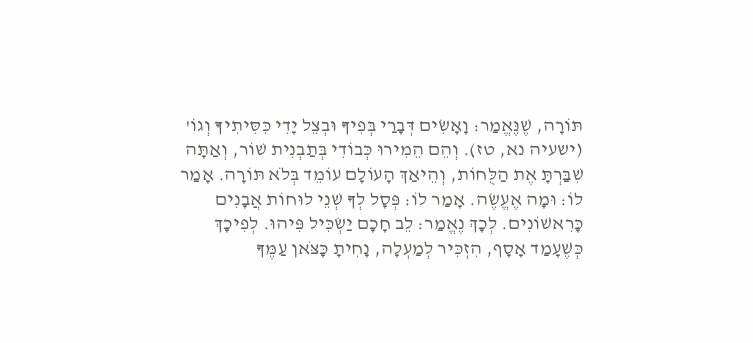תּוֹרָה, שֶׁנֶּאֱמַר: וָאָשִׂים דְּבָרַי בְּפִיךָ וּבְצֵל יָדִי כִּסִּיתִיךָ וְגוֹ' (ישעיה נא, טז). וְהֵם הֵמִירוּ כְּבוֹדִי בְּתַבְנִית שׁוֹר, וְאַתָּה שִׁבַּרְתָּ אֶת הַלֻּחוֹת, וְהֵיאַךְ הָעוֹלָם עוֹמֵד בְּלֹא תּוֹרָה. אָמַר לוֹ: וּמָה אֶעֱשֶׂה. אָמַר לוֹ: פְּסָל לְךָ שְׁנֵי לוּחוֹת אֲבָנִים כָּרִאשׁוֹנִים. לְכָךְ נֶאֱמַר: לֵב חָכָם יַשְׂכִּיל פִּיהוּ. לְפִיכָךְ כְּשֶׁעָמַד אָסָף, הִזְכִּיר לְמַעְלָה, נָחִיתָ כָּצֹּאן עַמֶּךָ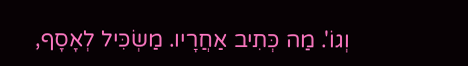וְגוֹ'. מַה כְּתִיב אַחֲרָיו. מַשְׂכִּיל לְאָסָף,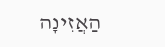הַאֲזִינָה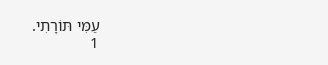עַמִּי תּוֹרָתִי.
1